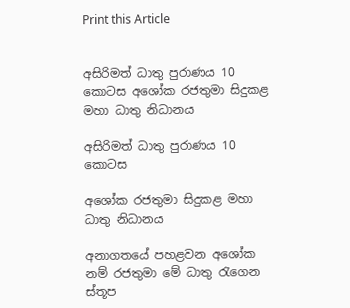Print this Article


අසිරිමත් ධාතු පුරාණය 10 කොටස අශෝක රජතුමා සිදුකළ මහා ධාතු නිධානය

අසිරිමත් ධාතු පුරාණය 10 කොටස

අශෝක රජතුමා සිදුකළ මහා ධාතු නිධානය

අනාගතයේ පහළවන අශෝක නම් රජතුමා මේ ධාතු රැගෙන ස්තූප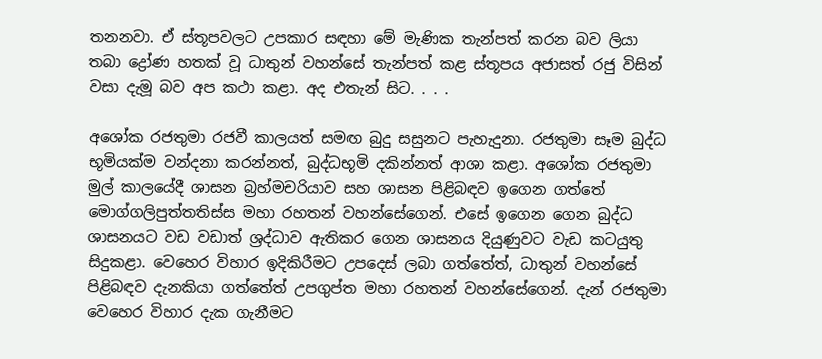තනනවා. ඒ ස්තූපවලට උපකාර සඳහා මේ මැණික තැන්පත් කරන බව ලියා තබා ද්‍රෝණ හතක් වූ ධාතුන් වහන්සේ තැන්පත් කළ ස්තූපය අජාසත් රජු විසින් වසා දැමූ බව අප කථා කළා. අද එතැන් සිට. . . .

අශෝක රජතුමා රජවී කාලයත් සමඟ බුදු සසුනට පැහැදුනා. රජතුමා සෑම බුද්ධ භූමියක්ම වන්දනා කරන්නත්, බුද්ධභූමි දකින්නත් ආශා කළා. අශෝක රජතුමා මුල් කාලයේදී ශාසන බ්‍රහ්මචරියාව සහ ශාසන පිළිබඳව ඉගෙන ගත්තේ මොග්ගලිපුත්තතිස්ස මහා රහතන් වහන්සේගෙන්. එසේ ඉගෙන ගෙන බුද්ධ ශාසනයට වඩ වඩාත් ශ්‍රද්ධාව ඇතිකර ගෙන ශාසනය දියුණුවට වැඩ කටයුතු සිදුකළා. වෙහෙර විහාර ඉදිකිරීමට උපදෙස් ලබා ගත්තේත්, ධාතුන් වහන්සේ පිළිබඳව දැනකියා ගත්තේත් උපගුප්ත මහා රහතන් වහන්සේගෙන්. දැන් රජතුමා වෙහෙර විහාර දැක ගැනීමට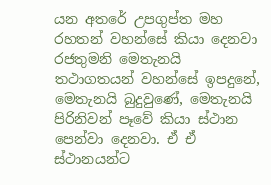යන අතරේ උපගුප්ත මහ රහතන් වහන්සේ කියා දෙනවා රජතුමනි මෙතැනයි තථාගතයන් වහන්සේ ඉපදුනේ, මෙතැනයි බුදුවුණේ, මෙතැනයි පිරිනිවන් පෑවේ කියා ස්ථාන පෙන්වා දෙනවා. ඒ ඒ ස්ථානයන්ට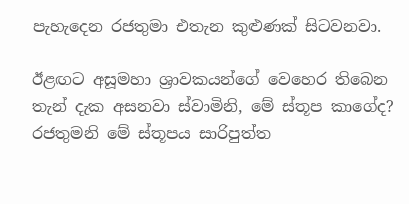පැහැදෙන රජතුමා එතැන කුළුණක් සිටවනවා.

ඊළඟට අසූමහා ශ්‍රාවකයන්ගේ වෙහෙර තිබෙන තැන් දැක අසනවා ස්වාමිනි, මේ ස්තූප කාගේද? රජතුමනි මේ ස්තූපය සාරිපුත්ත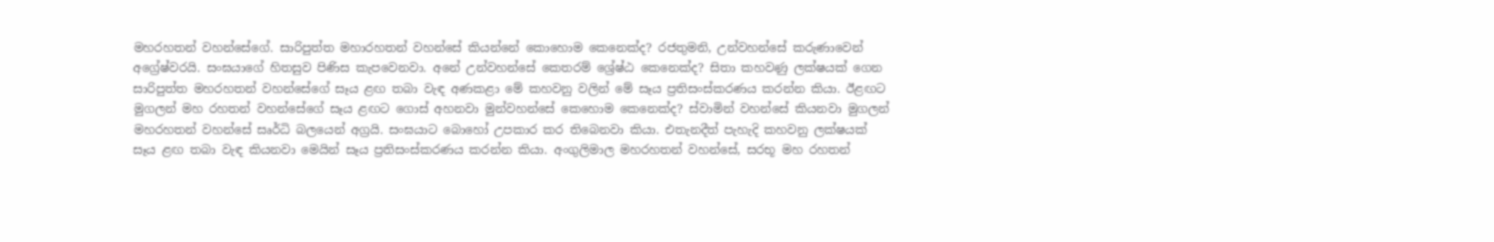මහරහතන් වහන්සේගේ. සාරිපුත්ත මහාරහතන් වහන්සේ කියන්නේ කොහොම කෙනෙක්ද? රජතුමනි, උන්වහන්සේ කරුණාවෙන් අග්‍රේෂ්වරයි. සංඝයාගේ හිතසුව පිණිස කැපවෙනවා. අනේ උන්වහන්සේ කෙතරම් ශ්‍රේෂ්ඨ කෙනෙක්ද? සිතා කහවණු ලක්ෂයක් ගෙන සාරිපුත්ත මහරහතන් වහන්සේගේ සෑය ළඟ තබා වැඳ අණකළා මේ කහවනු වලින් මේ සෑය ප්‍රතිසංස්කරණය කරන්න කියා. ඊළඟට මුගලන් මහ රහතන් වහන්සේගේ සෑය ළඟට ගොස් අහනවා මුන්වහන්සේ කෙහොම කෙනෙක්ද? ස්වාමින් වහන්සේ කියනවා මුගලන් මහරහතන් වහන්සේ සෘර්ධි බලයෙන් අග්‍රයි. සංඝයාට බොහෝ උපකාර කර තිබෙනවා කියා. එතැනදීත් පැහැදි කහවනු ලක්ෂයක් සෑය ළඟ තබා වැඳ කියනවා මෙයින් සෑය ප්‍රතිසංස්කරණය කරන්න කියා. අංගුලිමාල මහරහතන් වහන්සේ, සරභූ මහ රහතන්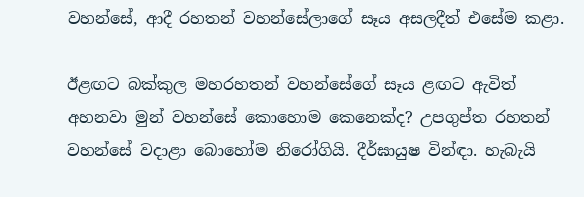වහන්සේ, ආදී රහතන් වහන්සේලාගේ සෑය අසලදීත් එසේම කළා.

ඊළඟට බක්කුල මහරහතන් වහන්සේගේ සෑය ළඟට ඇවිත් අහනවා මුන් වහන්සේ කොහොම කෙනෙක්ද? උපගුප්ත රහතන් වහන්සේ වදාළා බොහෝම නිරෝගියි. දීර්ඝායුෂ වින්ඳා. හැබැයි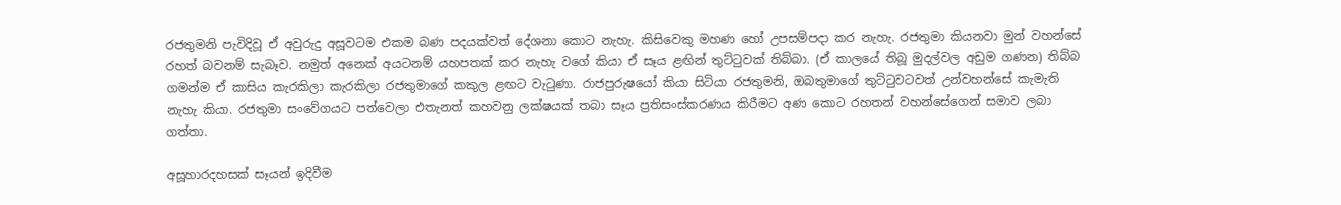රජතුමනි පැවිදිවූ ඒ අවුරුදු අසූවටම එකම බණ පදයක්වත් දේශනා කොට නැහැ. කිසිවෙකු මහණ හෝ උපසම්පදා කර නැහැ. රජතුමා කියනවා මුන් වහන්සේ රහත් බවනම් සැබෑව. නමුත් අනෙක් අයටනම් යහපතක් කර නැහැ වගේ කියා ඒ සෑය ළඟින් තුට්ටුවක් තිබ්බා. (ඒ කාලයේ තිබූ මුදල්වල අඩුම ගණන) තිබ්බ ගමන්ම ඒ කාසිය කැරකිලා කැරකිලා රජතුමාගේ කකුල ළඟට වැටුණා. රාජපුරුෂයෝ කියා සිටියා රජතුමනි, ඔබතුමාගේ තුට්ටුවටවත් උන්වහන්සේ කැමැති නැහැ කියා. රජතුමා සංවේගයට පත්වෙලා එතැනත් කහවනු ලක්ෂයක් තබා සෑය ප්‍රතිසංස්කරණය කිරීමට අණ කොට රහතන් වහන්සේගෙන් සමාව ලබා ගත්තා.

අසූහාරදහසක් සෑයන් ඉදිවීම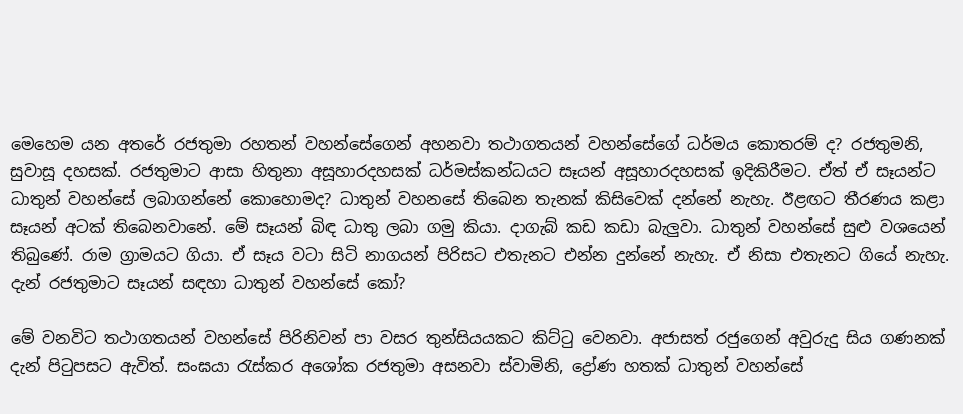මෙහෙම යන අතරේ රජතුමා රහතන් වහන්සේගෙන් අහනවා තථාගතයන් වහන්සේගේ ධර්මය කොතරම් ද? රජතුමනි, සුවාසූ දහසක්. රජතුමාට ආසා හිතුනා අසූහාරදහසක් ධර්මස්කන්ධයට සෑයන් අසූහාරදහසක් ඉදිකිරීමට. ඒත් ඒ සෑයන්ට ධාතුන් වහන්සේ ලබාගන්නේ කොහොමද? ධාතුන් වහනසේ තිබෙන තැනක් කිසිවෙක් දන්නේ නැහැ. ඊළඟට තීරණය කළා සෑයන් අටක් තිබෙනවානේ. මේ සෑයන් බිඳ ධාතු ලබා ගමු කියා. දාගැබ් කඩ කඩා බැලුවා. ධාතුන් වහන්සේ සුළු වශයෙන් තිබුණේ. රාම ග්‍රාමයට ගියා. ඒ සෑය වටා සිටි නාගයන් පිරිසට එතැනට එන්න දුන්නේ නැහැ. ඒ නිසා එතැනට ගියේ නැහැ. දැන් රජතුමාට සෑයන් සඳහා ධාතුන් වහන්සේ කෝ?

මේ වනවිට තථාගතයන් වහන්සේ පිරිනිවන් පා වසර තුන්සියයකට කිට්ටු වෙනවා. අජාසත් රජුගෙන් අවුරුදු සිය ගණනක් දැන් පිටුපසට ඇවිත්. සංඝයා රැස්කර අශෝක රජතුමා අසනවා ස්වාමිනි, ද්‍රෝණ හතක් ධාතුන් වහන්සේ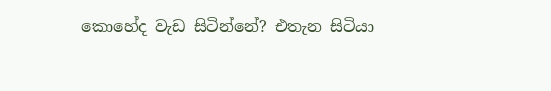කොහේද වැඩ සිටින්නේ? එතැන සිටියා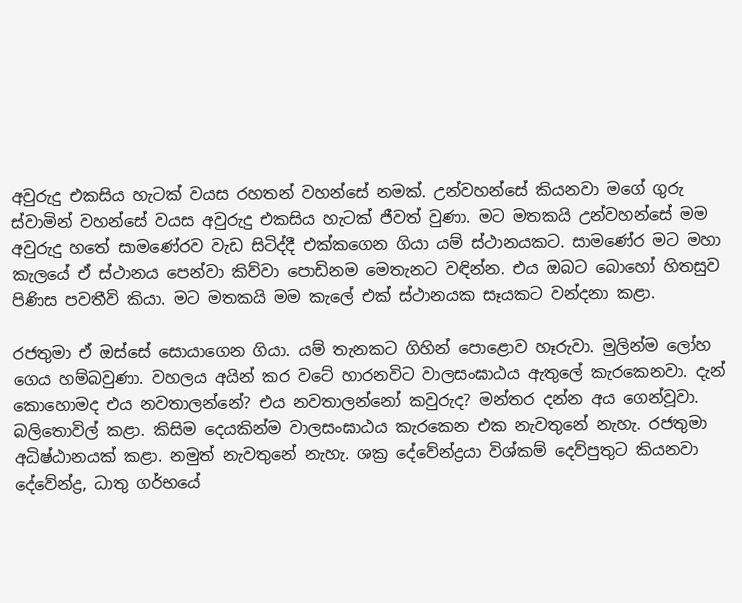අවුරුදු එකසිය හැටක් වයස රහතන් වහන්සේ නමක්. උන්වහන්සේ කියනවා මගේ ගුරු ස්වාමින් වහන්සේ වයස අවුරුදු එකසිය හැටක් ජීවත් වුණා. මට මතකයි උන්වහන්සේ මම අවුරුදු හතේ සාමණේරව වැඩ සිටිද්දී එක්කගෙන ගියා යම් ස්ථානයකට. සාමණේර මට මහා කැලයේ ඒ ස්ථානය පෙන්වා කිව්වා පොඩිනම මෙතැනට වඳින්න. එය ඔබට බොහෝ හිතසුව පිණිස පවතීවි කියා. මට මතකයි මම කැලේ එක් ස්ථානයක සෑයකට වන්දනා කළා.

රජතුමා ඒ ඔස්සේ සොයාගෙන ගියා. යම් තැනකට ගිහින් පොළොව හෑරුවා. මුලින්ම ලෝහ ගෙය හම්බවුණා. වහලය අයින් කර වටේ හාරනවිට වාලසංඝාඨය ඇතුලේ කැරකෙනවා. දැන් කොහොමද එය නවතාලන්නේ? එය නවතාලන්නෝ කවුරුද? මන්තර දන්න අය ගෙන්වූවා. බලිතොවිල් කළා. කිසිම දෙයකින්ම වාලසංඝාඨය කැරකෙන එක නැවතුනේ නැහැ. රජතුමා අධිෂ්ඨානයක් කළා. නමුත් නැවතුනේ නැහැ. ශක්‍ර දේවේන්ද්‍රයා විශ්කම් දෙව්පුතුට කියනවා දේවේන්ද්‍ර, ධාතු ගර්භයේ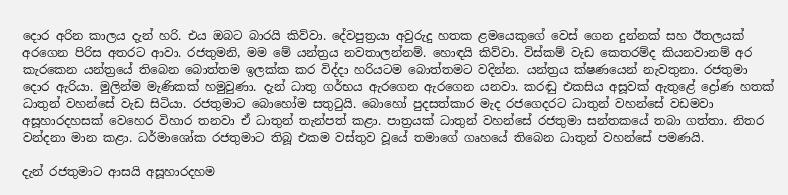දොර අරින කාලය දැන් හරි. එය ඔබට බාරයි කිව්වා. දේවපුත්‍රයා අවුරුදු හතක ළමයෙකුගේ වෙස් ගෙන දුන්නක් සහ ඊතලයක් අරගෙන පිරිස අතරට ආවා. රජතුමනි, මම මේ යන්ත්‍රය නවතාලන්නම්. හොඳයි කිව්වා. විස්කම් වැඩ කෙතරම්ද කියනවානම් අර කැරකෙන යන්ත්‍රයේ තිබෙන බොත්තම ඉලක්ක කර විද්දා හරියටම බොත්තමට වදින්න. යන්ත්‍රය ක්ෂණයෙන් නැවතුනා. රජතුමා දොර ඇරියා. මුලින්ම මැණිකක් හමුවුණා. දැන් ධාතු ගර්භය ඇරගෙන ඇරගෙන යනවා. කරඬු එකසිය අසූවක් ඇතුළේ ද්‍රෝණ හතක් ධාතුන් වහන්සේ වැඩ සිටියා. රජතුමාට බොහෝම සතුටුයි. බොහෝ පුදසත්කාර මැද රජගෙදරට ධාතුන් වහන්සේ වඩමවා අසූහාරදහසක් වෙහෙර විහාර තනවා ඒ ධාතුන් තැන්පත් කළා. පාත්‍රයක් ධාතුන් වහන්සේ රජතුමා සන්තකයේ තබා ගත්තා. නිතර වන්දනා මාන කළා. ධර්මාශෝක රජතුමාට තිබූ එකම වස්තුව වූයේ තමාගේ ගෘහයේ තිබෙන ධාතුන් වහන්සේ පමණයි.

දැන් රජතුමාට ආසයි අසූහාරදහම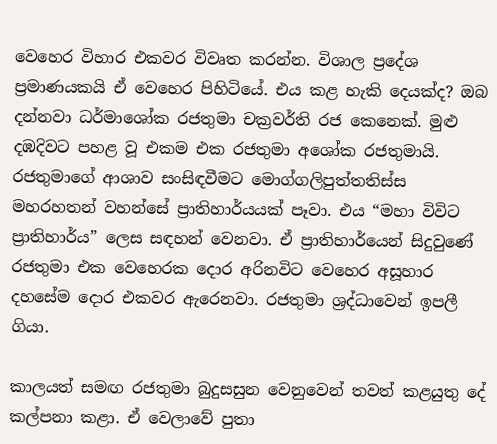වෙහෙර විහාර එකවර විවෘත කරන්න. විශාල ප්‍රදේශ ප්‍රමාණයකයි ඒ වෙහෙර පිහිටියේ. එය කළ හැකි දෙයක්ද? ඔබ දන්නවා ධර්මාශෝක රජතුමා චක්‍රවර්ති රජ කෙනෙක්. මුළු දඹදිවට පහළ වූ එකම එක රජතුමා අශෝක රජතුමායි. රජතුමාගේ ආශාව සංසිඳවීමට මොග්ගලිපුත්තතිස්ස මහරහතන් වහන්සේ ප්‍රාතිහාර්යයක් පෑවා. එය “මහා විවිට ප්‍රාතිහාර්ය” ලෙස සඳහන් වෙනවා. ඒ ප්‍රාතිහාර්යෙන් සිදුවුණේ රජතුමා එක වෙහෙරක දොර අරිනවිට වෙහෙර අසූහාර දහසේම දොර එකවර ඇරෙනවා. රජතුමා ශ්‍රද්ධාවෙන් ඉපලී ගියා.

කාලයත් සමඟ රජතුමා බුදුසසුන වෙනුවෙන් තවත් කළයුතු දේ කල්පනා කළා. ඒ වෙලාවේ පුතා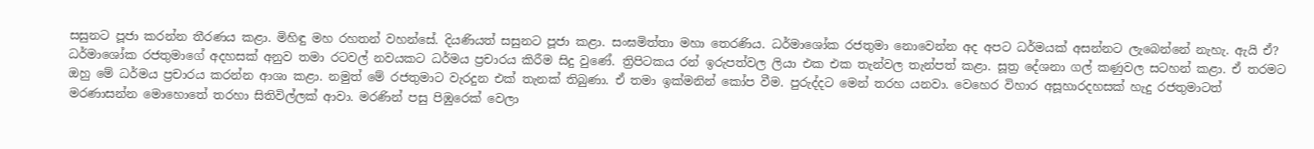සසුනට පූජා කරන්න තීරණය කළා. මිහිඳු මහ රහතන් වහන්සේ. දියණියත් සසුනට පූජා කළා. සංඝමිත්තා මහා තෙරණිය. ධර්මාශෝක රජතුමා නොවෙන්න අද අපට ධර්මයක් අසන්නට ලැබෙන්නේ නැහැ. ඇයි ඒ? ධර්මාශෝක රජතුමාගේ අදහසක් අනුව තමා රටවල් නවයකට ධර්මය ප්‍රචාරය කිරීම සිදු වුණේ. ත්‍රිපිටකය රන් ඉරුපත්වල ලියා එක එක තැන්වල තැන්පත් කළා. සූත්‍ර දේශනා ගල් කණුවල සටහන් කළා. ඒ තරමට ඔහු මේ ධර්මය ප්‍රචාරය කරන්න ආශා කළා. නමුත් මේ රජතුමාට වැරදුන එක් තැනක් තිබුණා. ඒ තමා ඉක්මනින් කෝප වීම. පුරුද්දට මෙන් තරහ යනවා. වෙහෙර විහාර අසූහාරදහසක් හැදු රජතුමාටත් මරණාසන්න මොහොතේ තරහා සිතිවිල්ලක් ආවා. මරණින් පසු පිඹුරෙක් වෙලා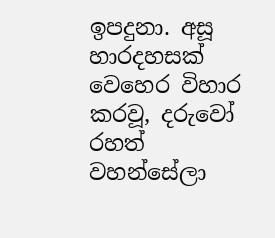ඉපදුනා. අසූ හාරදහසක් වෙහෙර විහාර කරවූ, දරුවෝ රහත් වහන්සේලා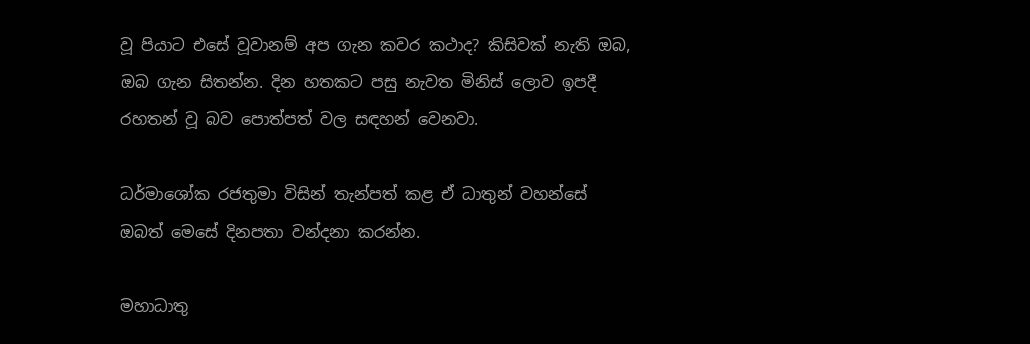වූ පියාට එසේ වූවානම් අප ගැන කවර කථාද? කිසිවක් නැති ඔබ, ඔබ ගැන සිතන්න. දින හතකට පසු නැවත මිනිස් ලොව ඉපදී රහතන් වූ බව පොත්පත් වල සඳහන් වෙනවා.

ධර්මාශෝක රජතුමා විසින් තැන්පත් කළ ඒ ධාතුන් වහන්සේ ඔබත් මෙසේ දිනපතා වන්දනා කරන්න.

මහාධාතු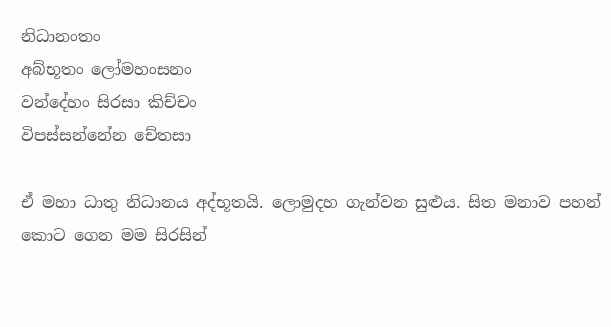නිධානංතං
අබ්භූතං ලෝමහංසනං
වන්දේහං සිරසා කිච්චං
විපස්සන්නේන චේතසා

ඒ මහා ධාතු නිධානය අද්භූතයි. ලොමුදහ ගැන්වන සුළුය. සිත මනාව පහන් කොට ගෙන මම සිරසින්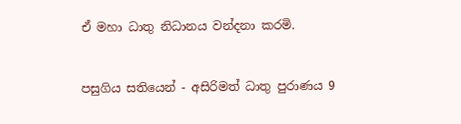ඒ මහා ධාතු නිධානය වන්දනා කරමි.


පසුගිය සතියෙන් - අසිරිමත් ධාතු පුරාණය 9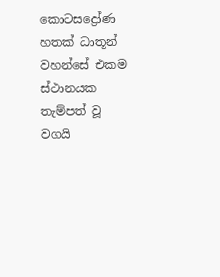කොටසද්‍රෝණ හතක් ධාතූන් වහන්සේ එකම ස්ථානයක තැම්පත් වූ වගයි